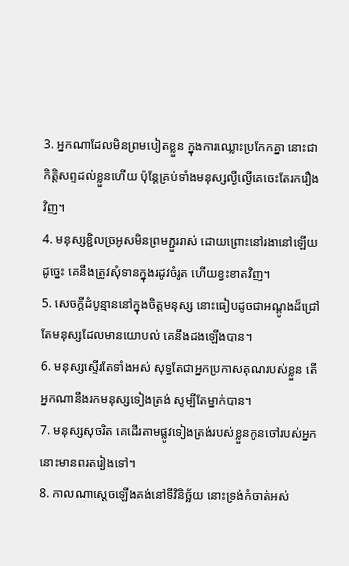3. អ្នកណាដែលមិនព្រមបៀតខ្លួន ក្នុងការឈ្លោះប្រកែកគ្នា នោះជាកិត្តិសព្ទដល់ខ្លួនហើយ ប៉ុន្តែគ្រប់ទាំងមនុស្សល្ងីល្ងើគេចេះតែរករឿងវិញ។
4. មនុស្សខ្ជិលច្រអូសមិនព្រមភ្ជួររាស់ ដោយព្រោះនៅរងានៅឡើយ ដូច្នេះ គេនឹងត្រូវសុំទានក្នុងរដូវចំរូត ហើយខ្វះខាតវិញ។
5. សេចក្តីដំបូន្មាននៅក្នុងចិត្តមនុស្ស នោះធៀបដូចជាអណ្តូងដ៏ជ្រៅ តែមនុស្សដែលមានយោបល់ គេនឹងដងឡើងបាន។
6. មនុស្សស្ទើរតែទាំងអស់ សុទ្ធតែជាអ្នកប្រកាសគុណរបស់ខ្លួន តើអ្នកណានឹងរកមនុស្សទៀងត្រង់ សូម្បីតែម្នាក់បាន។
7. មនុស្សសុចរិត គេដើរតាមផ្លូវទៀងត្រង់របស់ខ្លួនកូនចៅរបស់អ្នកនោះមានពរតរៀងទៅ។
8. កាលណាស្តេចឡើងគង់នៅទីវិនិច្ឆ័យ នោះទ្រង់កំចាត់អស់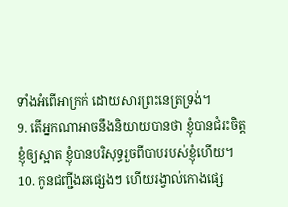ទាំងអំពើអាក្រក់ ដោយសារព្រះនេត្រទ្រង់។
9. តើអ្នកណាអាចនឹងនិយាយបានថា ខ្ញុំបានជំរះចិត្តខ្ញុំឲ្យស្អាត ខ្ញុំបានបរិសុទ្ធរួចពីបាបរបស់ខ្ញុំហើយ។
10. កូនជញ្ជីងឆផ្សេងៗ ហើយរង្វាល់កោងផ្សេ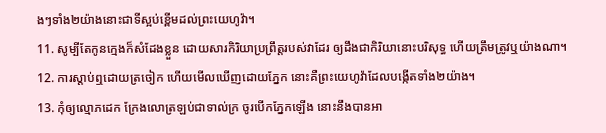ងៗទាំង២យ៉ាងនោះជាទីស្អប់ខ្ពើមដល់ព្រះយេហូវ៉ា។
11. សូម្បីតែកូនក្មេងក៏សំដែងខ្លួន ដោយសារកិរិយាប្រព្រឹត្តរបស់វាដែរ ឲ្យដឹងជាកិរិយានោះបរិសុទ្ធ ហើយត្រឹមត្រូវឬយ៉ាងណា។
12. ការស្តាប់ឮដោយត្រចៀក ហើយមើលឃើញដោយភ្នែក នោះគឺព្រះយេហូវ៉ាដែលបង្កើតទាំង២យ៉ាង។
13. កុំឲ្យល្មោភដេក ក្រែងលោត្រឡប់ជាទាល់ក្រ ចូរបើកភ្នែកឡើង នោះនឹងបានអា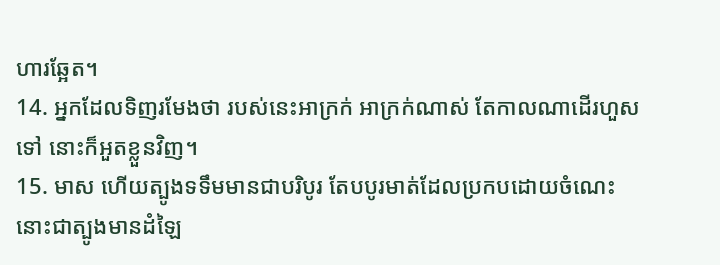ហារឆ្អែត។
14. អ្នកដែលទិញរមែងថា របស់នេះអាក្រក់ អាក្រក់ណាស់ តែកាលណាដើរហួសទៅ នោះក៏អួតខ្លួនវិញ។
15. មាស ហើយត្បូងទទឹមមានជាបរិបូរ តែបបូរមាត់ដែលប្រកបដោយចំណេះ នោះជាត្បូងមានដំឡៃ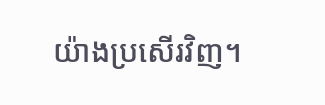យ៉ាងប្រសើរវិញ។